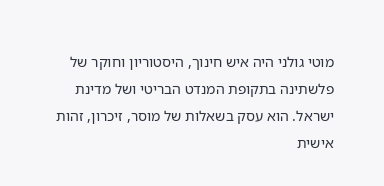מוטי גולני היה איש חינוך, היסטוריון וחוקר של פלשתינה בתקופת המנדט הבריטי ושל מדינת ישראל. הוא עסק בשאלות של מוסר, זיכרון, זהות אישית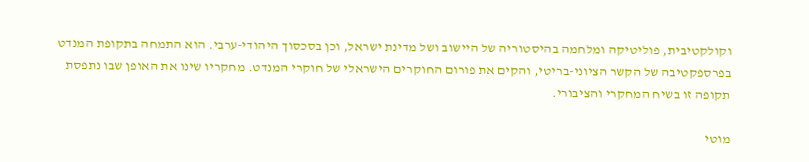וקולקטיבית, פוליטיקה ומלחמה בהיסטוריה של היישוב ושל מדינת ישראל, וכן בסכסוך היהודי-ערבי. הוא התמחה בתקופת המנדט בפרספקטיבה של הקשר הציוני-בריטי, והקים את פורום החוקרים הישראלי של חוקרי המנדט. מחקריו שינו את האופן שבו נתפסת תקופה זו בשיח המחקרי והציבורי.

מוטי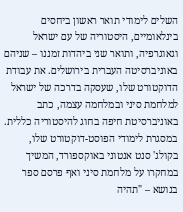השלים לימודי תואר ראשון ביחסים בינלאומיים, היסטוריה של עם ישראל וגאוגרפיה, ותואר שני ביהדות זמננו – שניהם באוניברסיטה העברית בירושלים. את עבודת הדוקטורט שלו, שעסקה בדרכה של ישראל למלחמת סיני ובמלחמה עצמה, כתב באוניברסיטת חיפה בחוג להיסטוריה כללית. במסגרת לימודי הפוסט-דוקטורט שלו, בקולג' סנט אנטוני באוקספורד, המשיך במחקרו על מלחמת סיני ואף פרסם ספר בנושא – "תהיה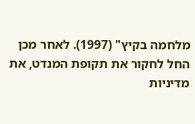מלחמה בקיץ" (1997). לאחר מכן החל לחקור את תקופת המנדט, את מדיניות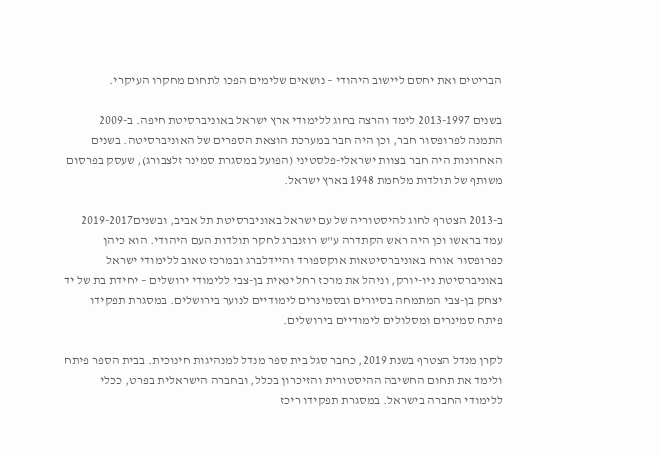הבריטים ואת יחסם ליישוב היהודי – נושאים שלימים הפכו לתחום מחקרו העיקרי.

בשנים 2013-1997 לימד והרצה בחוג ללימודי ארץ ישראל באוניברסיטת חיפה. ב-2009 התמנה לפרופסור חבר, וכן היה חבר במערכת הוצאת הספרים של האוניברסיטה. בשנים האחרונות היה חבר בצוות ישראלי-פלסטיני (הפועל במסגרת סמינר זלצבורג), שעסק בפרסום משותף של תולדות מלחמת 1948 בארץ ישראל.

ב-2013 הצטרף לחוג להיסטוריה של עם ישראל באוניברסיטת תל אביב, ובשנים2019-2017 עמד בראשו וכן היה ראש הקתדרה ע"ש רוזנברג לחקר תולדות העם היהודי. הוא כיהן כפרופסור אורח באוניברסיטאות אוקספורד והיידלברג ובמרכז טאוב ללימודי ישראל באוניברסיטת ניו-יורק, וניהל את מרכז רחל ינאית בן-צבי ללימודי ירושלים – יחידת בת של יד יצחק בן-צבי המתמחה בסיורים ובסמינרים לימודיים לנוער בירושלים. במסגרת תפקידו פיתח סמינרים ומסלולים לימודיים בירושלים.

לקרן מנדל הצטרף בשנת 2019, כחבר סגל בית ספר מנדל למנהיגות חינוכית. בבית הספר פיתח ולימד את תחום החשיבה ההיסטורית והזיכרון בכלל, ובחברה הישראלית בפרט, ככלי ללימודי החברה בישראל. במסגרת תפקידו ריכז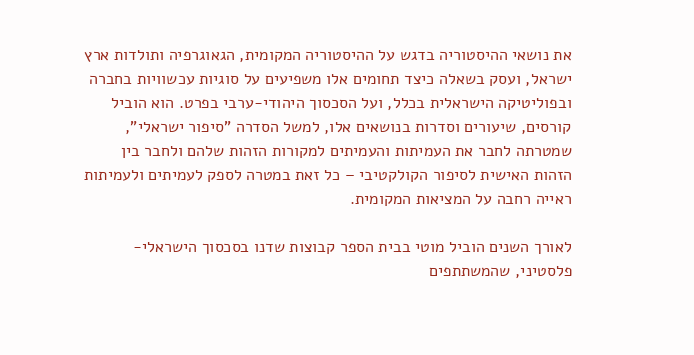את נושאי ההיסטוריה בדגש על ההיסטוריה המקומית, הגאוגרפיה ותולדות ארץ ישראל, ועסק בשאלה כיצד תחומים אלו משפיעים על סוגיות עכשוויות בחברה ובפוליטיקה הישראלית בכלל, ועל הסכסוך היהודי-ערבי בפרט. הוא הוביל קורסים, שיעורים וסדרות בנושאים אלו, למשל הסדרה "סיפור ישראלי", שמטרתה לחבר את העמיתות והעמיתים למקורות הזהות שלהם ולחבר בין הזהות האישית לסיפור הקולקטיבי – כל זאת במטרה לספק לעמיתים ולעמיתות ראייה רחבה על המציאות המקומית.

לאורך השנים הוביל מוטי בבית הספר קבוצות שדנו בסכסוך הישראלי-פלסטיני, שהמשתתפים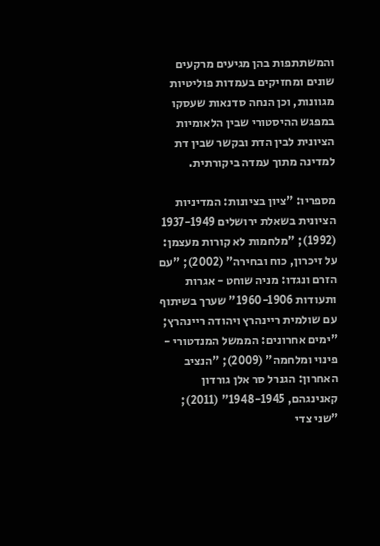והמשתתפות בהן מגיעים מרקעים שונים ומחזיקים בעמדות פוליטיות מגוונות, וכן הנחה סדנאות שעסקו במפגש ההיסטורי שבין הלאומיות הציונית לבין הדת ובקשר שבין דת למדינה מתוך עמדה ביקורתית.

מספריו: "ציון בציונות: המדיניות הציונית בשאלת ירושלים 1937-1949 (1992); "מלחמות לא קורות מעצמן: על זיכרון, כוח ובחירה" (2002); "עם הזרם ונגדו: מניה שוחט - אגרות ותעודות 1960-1906" שערך בשיתוף עם שולמית ריינהרץ ויהודה ריינהרץ; "ימים אחרונים: הממשל המנדטורי - פינוי ומלחמה" (2009); "הנציב האחרון: הגנרל סר אלן גורדון קאנינגהם, 1948-1945" (2011); "שני צדי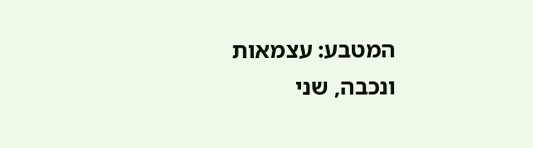המטבע: עצמאות ונכבה, שני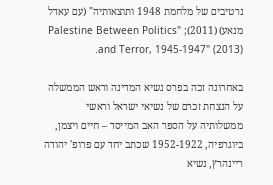נרטיבים של מלחמת 1948 ותוצאותיה" (עם עאדל מנאע) (2011); "Palestine Between Politics and Terror, 1945-1947" (2013).

באחרונה זכה בפרס נשיא המדינה וראש הממשלה על הנצחת זכרם של נשיאי ישראל וראשי ממשלותיה על הספר האב המייסד – חיים ויצמן, ביוגרפיה, 1952-1922 שכתב יחד עם פרופ' יהודה ריינהרץ, נשיא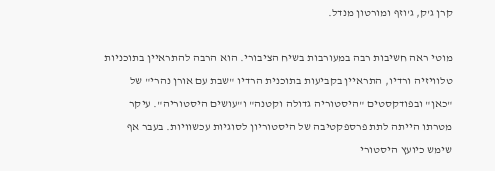קרן ג'ק, ג'וזף ומורטון מנדל.

מוטי ראה חשיבות רבה במעורבות בשיח הציבורי. הוא הרבה להתראיין בתוכניות טלוויזיה ורדיו, התראיין בקביעות בתוכנית הרדיו "שבת עם אורן נהרי" של "כאן" ובפודקסטים "היסטוריה גדולה וקטנה" ו"עושים היסטוריה". עיקר מטרתו הייתה לתת פרספקטיבה של היסטוריון לסוגיות עכשוויות. בעבר אף שימש כיועץ היסטורי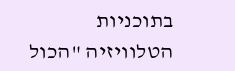בתוכניות הטלוויזיה "הכול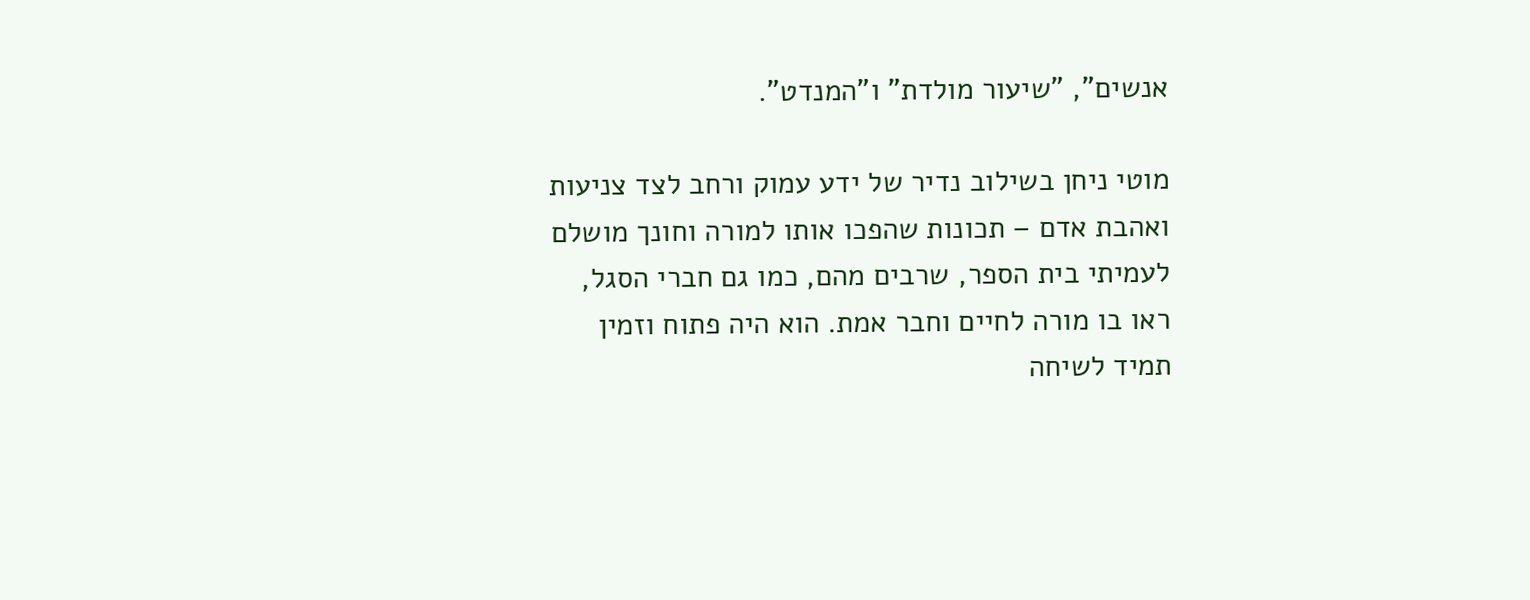אנשים", "שיעור מולדת" ו"המנדט".

מוטי ניחן בשילוב נדיר של ידע עמוק ורחב לצד צניעות ואהבת אדם – תכונות שהפכו אותו למורה וחונך מושלם לעמיתי בית הספר, שרבים מהם, כמו גם חברי הסגל, ראו בו מורה לחיים וחבר אמת. הוא היה פתוח וזמין תמיד לשיחה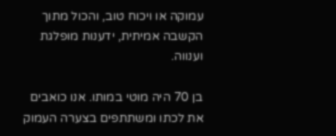עמוקה או ויכוח טוב, והכול מתוך הקשבה אמיתית, ידענות מופלגת וענווה.

בן 70 היה מוטי במותו. אנו כואבים את לכתו ומשתתפים בצערה העמוק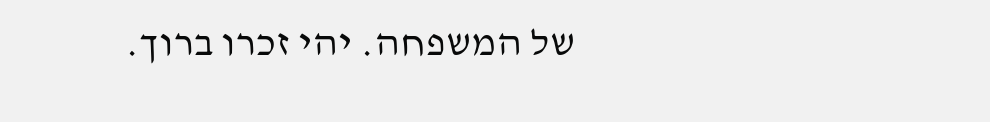של המשפחה. יהי זכרו ברוך.